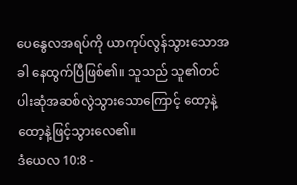ပေနွေလအရပ်ကို ယာကုပ်လွန်သွားသောအခါ နေထွက်ပြီဖြစ်၏။ သူသည် သူ၏တင်ပါးဆုံအဆစ်လွဲသွားသောကြောင့် ထော့နဲ့ထော့နဲ့ဖြင့်သွားလေ၏။
ဒံယေလ 10:8 -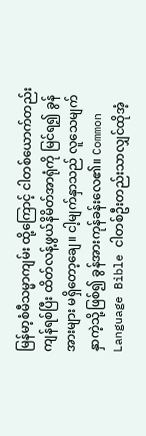မြန်မာ့စံမီသမ္မာကျမ်း ထို့ကြောင့် ငါတစ်ယောက်တည်းကျန်ရစ်ပြီး ထိတ်လန့်ဖွယ်နိမိတ်အာရုံကို မြင်ရ၍ ခွန်အားများ မရှိတော့ချေ။ ငါ့မျက်နှာသည် လူသေမျက်နှာကဲ့သို့ဖြစ်၍ ခွန်အားကုန်ခန်းလေ၏။ Common Language Bible ငါတစ်ဦးတည်းသာလျှင်ထိုအံ့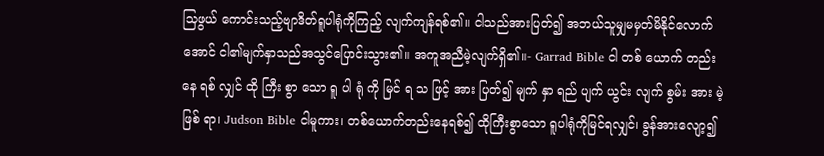သြဖွယ် ကောင်းသည့်ဗျာဒိတ်ရူပါရုံကိုကြည့် လျက်ကျန်ရစ်၏။ ငါသည်အားပြတ်၍ အဘယ်သူမျှမမှတ်မိနိုင်လောက်အောင် ငါ၏မျက်နှာသည်အသွင်ပြောင်းသွား၏။ အကူအညီမဲ့လျက်ရှိ၏။- Garrad Bible ငါ တစ် ယောက် တည်း နေ ရစ် လျှင် ထို ကြီး စွာ သော ရူ ပါ ရုံ ကို မြင် ရ သ ဖြင့် အား ပြတ်၍ မျက် နှာ ရည် ပျက် ယွင်း လျက် စွမ်း အား မဲ့ ဖြစ် ရာ၊ Judson Bible ငါမူကား၊ တစ်ယောက်တည်းနေရစ်၍ ထိုကြီးစွာသော ရူပါရုံကိုမြင်ရလျှင်၊ ခွန်အားလျော့၍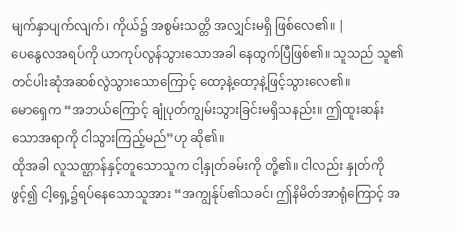မျက်နှာပျက်လျက်၊ ကိုယ်၌ အစွမ်းသတ္တိ အလျှင်းမရှိ ဖြစ်လေ၏။ |
ပေနွေလအရပ်ကို ယာကုပ်လွန်သွားသောအခါ နေထွက်ပြီဖြစ်၏။ သူသည် သူ၏တင်ပါးဆုံအဆစ်လွဲသွားသောကြောင့် ထော့နဲ့ထော့နဲ့ဖြင့်သွားလေ၏။
မောရှေက “အဘယ်ကြောင့် ချုံပုတ်ကျွမ်းသွားခြင်းမရှိသနည်း။ ဤထူးဆန်းသောအရာကို ငါသွားကြည့်မည်”ဟု ဆို၏။
ထိုအခါ လူသဏ္ဌာန်နှင့်တူသောသူက ငါ့နှုတ်ခမ်းကို တို့၏။ ငါလည်း နှုတ်ကိုဖွင့်၍ ငါ့ရှေ့၌ရပ်နေသောသူအား “အကျွန်ုပ်၏သခင်၊ ဤနိမိတ်အာရုံကြောင့် အ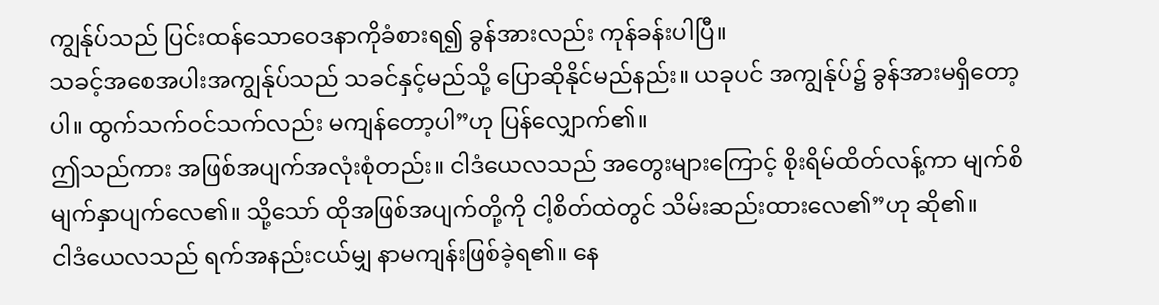ကျွန်ုပ်သည် ပြင်းထန်သောဝေဒနာကိုခံစားရ၍ ခွန်အားလည်း ကုန်ခန်းပါပြီ။
သခင့်အစေအပါးအကျွန်ုပ်သည် သခင်နှင့်မည်သို့ ပြောဆိုနိုင်မည်နည်း။ ယခုပင် အကျွန်ုပ်၌ ခွန်အားမရှိတော့ပါ။ ထွက်သက်ဝင်သက်လည်း မကျန်တော့ပါ”ဟု ပြန်လျှောက်၏။
ဤသည်ကား အဖြစ်အပျက်အလုံးစုံတည်း။ ငါဒံယေလသည် အတွေးများကြောင့် စိုးရိမ်ထိတ်လန့်ကာ မျက်စိမျက်နှာပျက်လေ၏။ သို့သော် ထိုအဖြစ်အပျက်တို့ကို ငါ့စိတ်ထဲတွင် သိမ်းဆည်းထားလေ၏”ဟု ဆို၏။
ငါဒံယေလသည် ရက်အနည်းငယ်မျှ နာမကျန်းဖြစ်ခဲ့ရ၏။ နေ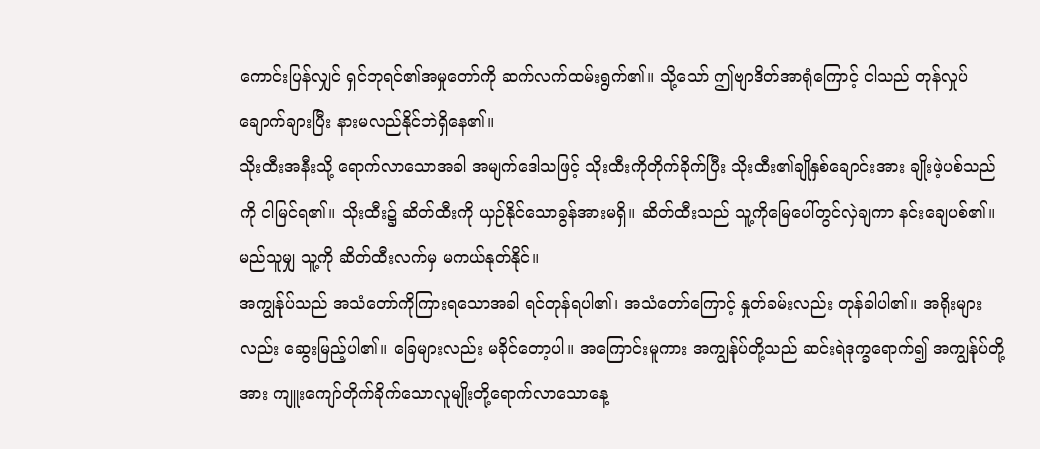ကောင်းပြန်လျှင် ရှင်ဘုရင်၏အမှုတော်ကို ဆက်လက်ထမ်းရွက်၏။ သို့သော် ဤဗျာဒိတ်အာရုံကြောင့် ငါသည် တုန်လှုပ်ချောက်ချားပြီး နားမလည်နိုင်ဘဲရှိနေ၏။
သိုးထီးအနီးသို့ ရောက်လာသောအခါ အမျက်ဒေါသဖြင့် သိုးထီးကိုတိုက်ခိုက်ပြီး သိုးထီး၏ချိုနှစ်ချောင်းအား ချိုးဖဲ့ပစ်သည်ကို ငါမြင်ရ၏။ သိုးထီး၌ ဆိတ်ထီးကို ယှဉ်နိုင်သောခွန်အားမရှိ။ ဆိတ်ထီးသည် သူ့ကိုမြေပေါ်တွင်လှဲချကာ နင်းချေပစ်၏။ မည်သူမျှ သူ့ကို ဆိတ်ထီးလက်မှ မကယ်နုတ်နိုင်။
အကျွန်ုပ်သည် အသံတော်ကိုကြားရသောအခါ ရင်တုန်ရပါ၏၊ အသံတော်ကြောင့် နှုတ်ခမ်းလည်း တုန်ခါပါ၏။ အရိုးများလည်း ဆွေးမြည့်ပါ၏။ ခြေများလည်း မခိုင်တော့ပါ။ အကြောင်းမူကား အကျွန်ုပ်တို့သည် ဆင်းရဲဒုက္ခရောက်၍ အကျွန်ုပ်တို့အား ကျူးကျော်တိုက်ခိုက်သောလူမျိုးတို့ရောက်လာသောနေ့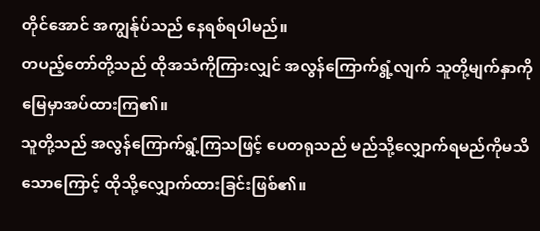တိုင်အောင် အကျွန်ုပ်သည် နေရစ်ရပါမည်။
တပည့်တော်တို့သည် ထိုအသံကိုကြားလျှင် အလွန်ကြောက်ရွံ့လျက် သူတို့မျက်နှာကို မြေမှာအပ်ထားကြ၏။
သူတို့သည် အလွန်ကြောက်ရွံ့ကြသဖြင့် ပေတရုသည် မည်သို့လျှောက်ရမည်ကိုမသိသောကြောင့် ထိုသို့လျှောက်ထားခြင်းဖြစ်၏။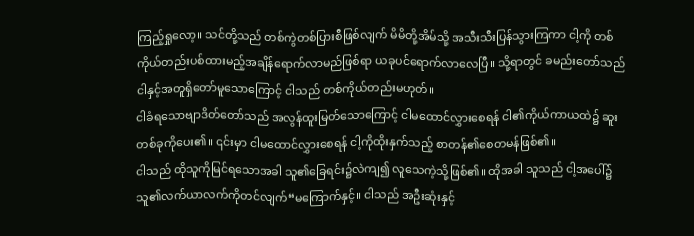ကြည့်ရှုလော့။ သင်တို့သည် တစ်ကွဲတစ်ပြားစီဖြစ်လျက် မိမိတို့အိမ်သို့ အသီးသီးပြန်သွားကြကာ ငါ့ကို တစ်ကိုယ်တည်းပစ်ထားမည့်အချိန်ရောက်လာမည်ဖြစ်ရာ ယခုပင်ရောက်လာလေပြီ။ သို့ရာတွင် ခမည်းတော်သည် ငါနှင့်အတူရှိတော်မူသောကြောင့် ငါသည် တစ်ကိုယ်တည်းမဟုတ်။
ငါခံရသောဗျာဒိတ်တော်သည် အလွန်ထူးမြတ်သောကြောင့် ငါမထောင်လွှားစေရန် ငါ၏ကိုယ်ကာယထဲ၌ ဆူးတစ်ခုကိုပေး၏။ ၎င်းမှာ ငါမထောင်လွှားစေရန် ငါ့ကိုထိုးနှက်သည့် စာတန်၏စေတမန်ဖြစ်၏။
ငါသည် ထိုသူကိုမြင်ရသောအခါ သူ၏ခြေရင်း၌လဲကျ၍ လူသေကဲ့သို့ဖြစ်၏။ ထိုအခါ သူသည် ငါ့အပေါ်၌ သူ၏လက်ယာလက်ကိုတင်လျက်“မကြောက်နှင့်။ ငါသည် အဦးဆုံးနှင့်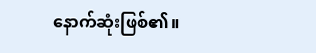နောက်ဆုံးဖြစ်၏။